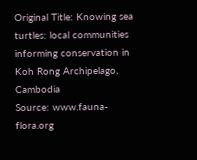Original Title: Knowing sea turtles: local communities informing conservation in Koh Rong Archipelago, Cambodia
Source: www.fauna-flora.org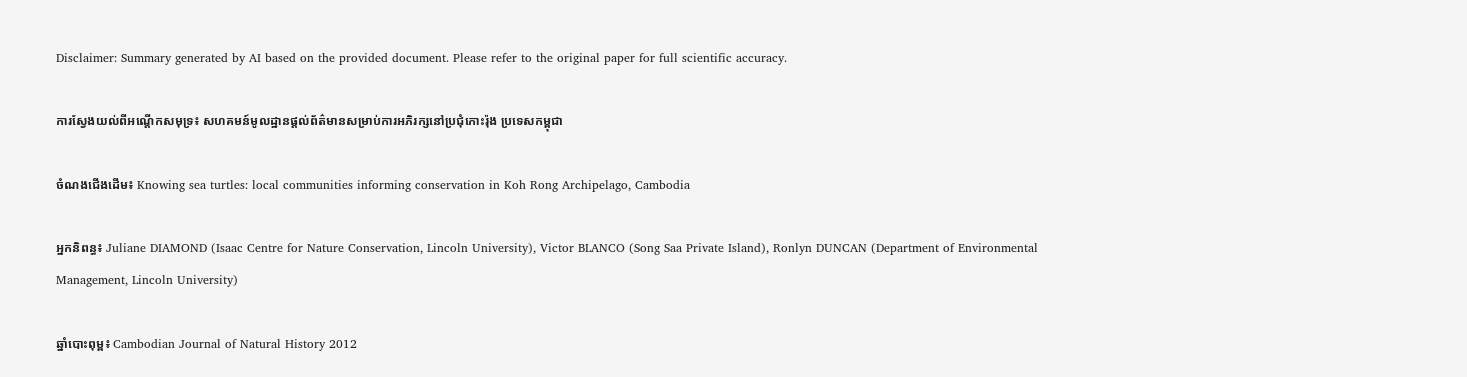Disclaimer: Summary generated by AI based on the provided document. Please refer to the original paper for full scientific accuracy.

ការស្វែងយល់ពីអណ្តើកសមុទ្រ៖ សហគមន៍មូលដ្ឋានផ្តល់ព័ត៌មានសម្រាប់ការអភិរក្សនៅប្រជុំកោះរ៉ុង ប្រទេសកម្ពុជា

ចំណងជើងដើម៖ Knowing sea turtles: local communities informing conservation in Koh Rong Archipelago, Cambodia

អ្នកនិពន្ធ៖ Juliane DIAMOND (Isaac Centre for Nature Conservation, Lincoln University), Victor BLANCO (Song Saa Private Island), Ronlyn DUNCAN (Department of Environmental Management, Lincoln University)

ឆ្នាំបោះពុម្ព៖ Cambodian Journal of Natural History 2012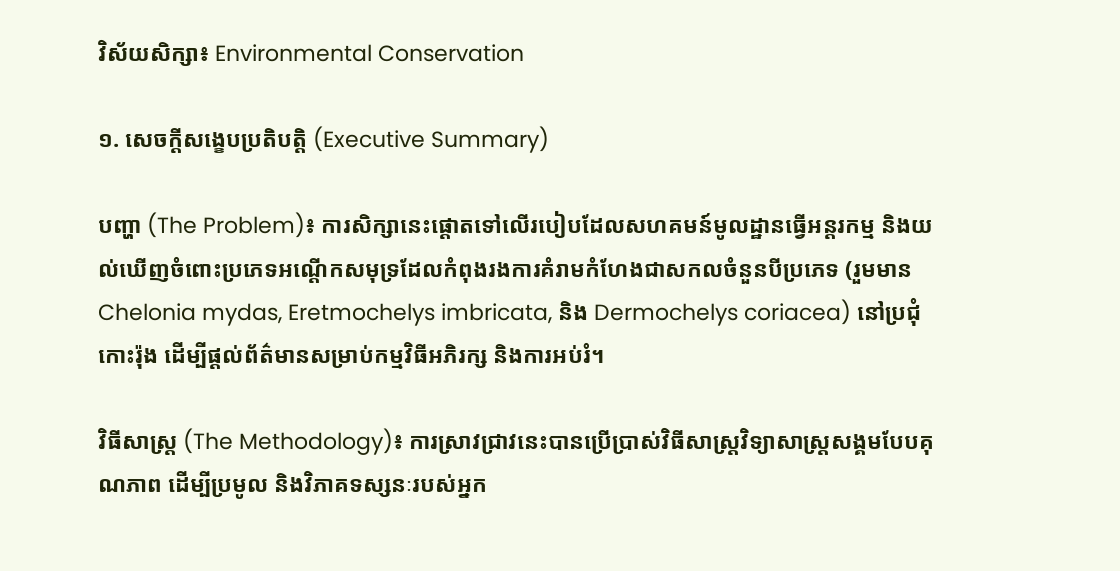វិស័យសិក្សា៖ Environmental Conservation

១. សេចក្តីសង្ខេបប្រតិបត្តិ (Executive Summary)

បញ្ហា (The Problem)៖ ការសិក្សានេះផ្តោតទៅលើរបៀបដែលសហគមន៍មូលដ្ឋានធ្វើអន្តរកម្ម និងយល់ឃើញចំពោះប្រភេទអណ្តើកសមុទ្រដែលកំពុងរងការគំរាមកំហែងជាសកលចំនួនបីប្រភេទ (រួមមាន Chelonia mydas, Eretmochelys imbricata, និង Dermochelys coriacea) នៅប្រជុំកោះរ៉ុង ដើម្បីផ្តល់ព័ត៌មានសម្រាប់កម្មវិធីអភិរក្ស និងការអប់រំ។

វិធីសាស្ត្រ (The Methodology)៖ ការស្រាវជ្រាវនេះបានប្រើប្រាស់វិធីសាស្ត្រវិទ្យាសាស្ត្រសង្គមបែបគុណភាព ដើម្បីប្រមូល និងវិភាគទស្សនៈរបស់អ្នក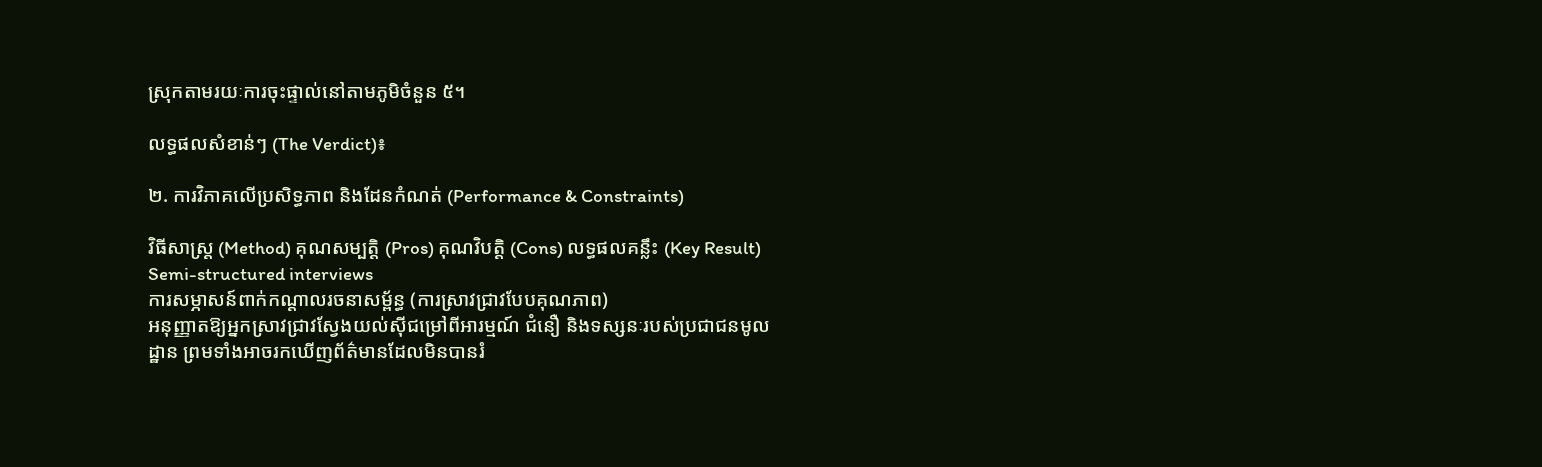ស្រុកតាមរយៈការចុះផ្ទាល់នៅតាមភូមិចំនួន ៥។

លទ្ធផលសំខាន់ៗ (The Verdict)៖

២. ការវិភាគលើប្រសិទ្ធភាព និងដែនកំណត់ (Performance & Constraints)

វិធីសាស្ត្រ (Method) គុណសម្បត្តិ (Pros) គុណវិបត្តិ (Cons) លទ្ធផលគន្លឹះ (Key Result)
Semi-structured interviews
ការសម្ភាសន៍ពាក់កណ្តាលរចនាសម្ព័ន្ធ (ការស្រាវជ្រាវបែបគុណភាព)
អនុញ្ញាតឱ្យអ្នកស្រាវជ្រាវស្វែងយល់ស៊ីជម្រៅពីអារម្មណ៍ ជំនឿ និងទស្សនៈរបស់ប្រជាជនមូលដ្ឋាន ព្រមទាំងអាចរកឃើញព័ត៌មានដែលមិនបានរំ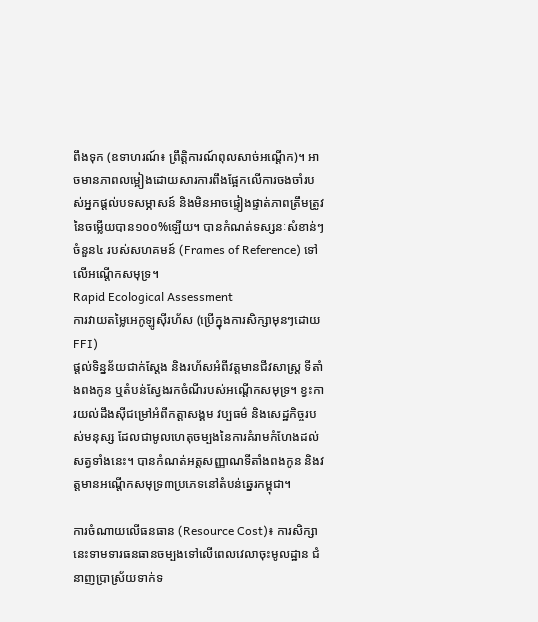ពឹងទុក (ឧទាហរណ៍៖ ព្រឹត្តិការណ៍ពុលសាច់អណ្តើក)។ អាចមានភាពលម្អៀងដោយសារការពឹងផ្អែកលើការចងចាំរបស់អ្នកផ្តល់បទសម្ភាសន៍ និងមិនអាចផ្ទៀងផ្ទាត់ភាពត្រឹមត្រូវនៃចម្លើយបាន១០០%ឡើយ។ បានកំណត់ទស្សនៈសំខាន់ៗចំនួន៤ របស់សហគមន៍ (Frames of Reference) ទៅលើអណ្តើកសមុទ្រ។
Rapid Ecological Assessment
ការវាយតម្លៃអេកូឡូស៊ីរហ័ស (ប្រើក្នុងការសិក្សាមុនៗដោយ FFI)
ផ្តល់ទិន្នន័យជាក់ស្តែង និងរហ័សអំពីវត្តមានជីវសាស្ត្រ ទីតាំងពងកូន ឬតំបន់ស្វែងរកចំណីរបស់អណ្តើកសមុទ្រ។ ខ្វះការយល់ដឹងស៊ីជម្រៅអំពីកត្តាសង្គម វប្បធម៌ និងសេដ្ឋកិច្ចរបស់មនុស្ស ដែលជាមូលហេតុចម្បងនៃការគំរាមកំហែងដល់សត្វទាំងនេះ។ បានកំណត់អត្តសញ្ញាណទីតាំងពងកូន និងវត្តមានអណ្តើកសមុទ្រ៣ប្រភេទនៅតំបន់ឆ្នេរកម្ពុជា។

ការចំណាយលើធនធាន (Resource Cost)៖ ការសិក្សានេះទាមទារធនធានចម្បងទៅលើពេលវេលាចុះមូលដ្ឋាន ជំនាញប្រាស្រ័យទាក់ទ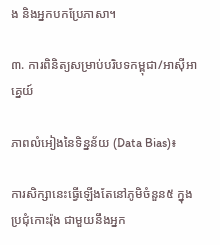ង និងអ្នកបកប្រែភាសា។

៣. ការពិនិត្យសម្រាប់បរិបទកម្ពុជា/អាស៊ីអាគ្នេយ៍

ភាពលំអៀងនៃទិន្នន័យ (Data Bias)៖

ការសិក្សានេះធ្វើឡើងតែនៅភូមិចំនួន៥ ក្នុងប្រជុំកោះរ៉ុង ជាមួយនឹងអ្នក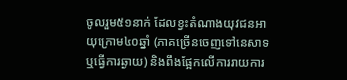ចូលរួម៥១នាក់ ដែលខ្វះតំណាងយុវជនអាយុក្រោម៤០ឆ្នាំ (ភាគច្រើនចេញទៅនេសាទ ឬធ្វើការឆ្ងាយ) និងពឹងផ្អែកលើការរាយការ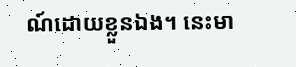ណ៍ដោយខ្លួនឯង។ នេះមា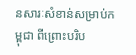នសារៈសំខាន់សម្រាប់កម្ពុជា ពីព្រោះបរិប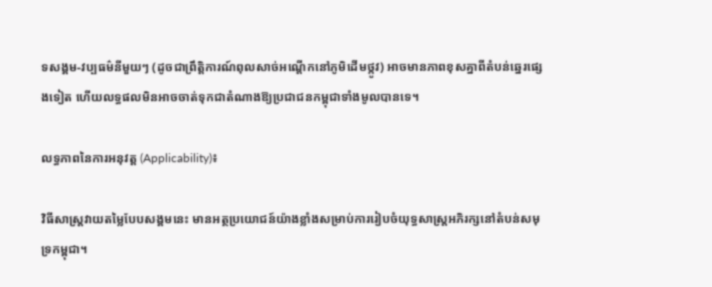ទសង្គម-វប្បធម៌នីមួយៗ (ដូចជាព្រឹត្តិការណ៍ពុលសាច់អណ្តើកនៅភូមិដើមថ្កូវ) អាចមានភាពខុសគ្នាពីតំបន់ឆ្នេរផ្សេងទៀត ហើយលទ្ធផលមិនអាចចាត់ទុកជាតំណាងឱ្យប្រជាជនកម្ពុជាទាំងមូលបានទេ។

លទ្ធភាពនៃការអនុវត្ត (Applicability)៖

វិធីសាស្ត្រវាយតម្លៃបែបសង្គមនេះ មានអត្ថប្រយោជន៍យ៉ាងខ្លាំងសម្រាប់ការរៀបចំយុទ្ធសាស្ត្រអភិរក្សនៅតំបន់សមុទ្រកម្ពុជា។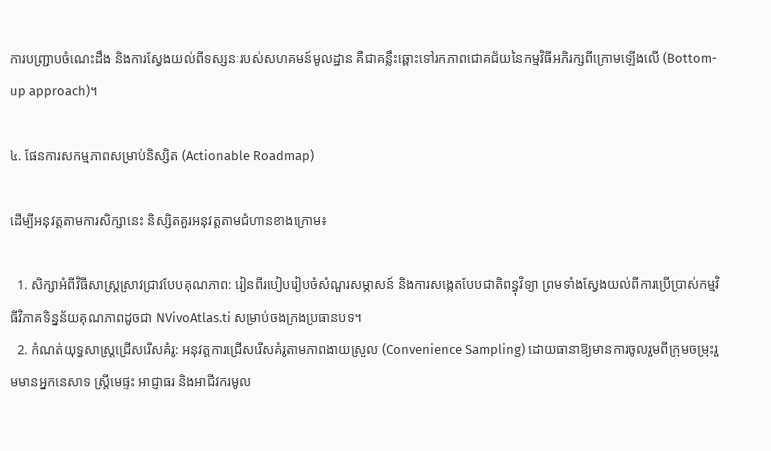ការបញ្ជ្រាបចំណេះដឹង និងការស្វែងយល់ពីទស្សនៈរបស់សហគមន៍មូលដ្ឋាន គឺជាគន្លឹះឆ្ពោះទៅរកភាពជោគជ័យនៃកម្មវិធីអភិរក្សពីក្រោមឡើងលើ (Bottom-up approach)។

៤. ផែនការសកម្មភាពសម្រាប់និស្សិត (Actionable Roadmap)

ដើម្បីអនុវត្តតាមការសិក្សានេះ និស្សិតគួរអនុវត្តតាមជំហានខាងក្រោម៖

  1. សិក្សាអំពីវិធីសាស្ត្រស្រាវជ្រាវបែបគុណភាព: រៀនពីរបៀបរៀបចំសំណួរសម្ភាសន៍ និងការសង្កេតបែបជាតិពន្ធុវិទ្យា ព្រមទាំងស្វែងយល់ពីការប្រើប្រាស់កម្មវិធីវិភាគទិន្នន័យគុណភាពដូចជា NVivoAtlas.ti សម្រាប់ចងក្រងប្រធានបទ។
  2. កំណត់យុទ្ធសាស្ត្រជ្រើសរើសគំរូ: អនុវត្តការជ្រើសរើសគំរូតាមភាពងាយស្រួល (Convenience Sampling) ដោយធានាឱ្យមានការចូលរួមពីក្រុមចម្រុះរួមមានអ្នកនេសាទ ស្ត្រីមេផ្ទះ អាជ្ញាធរ និងអាជីវករមូល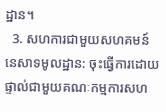ដ្ឋាន។
  3. សហការជាមួយសហគមន៍នេសាទមូលដ្ឋាន: ចុះធ្វើការដោយផ្ទាល់ជាមួយគណៈកម្មការសហ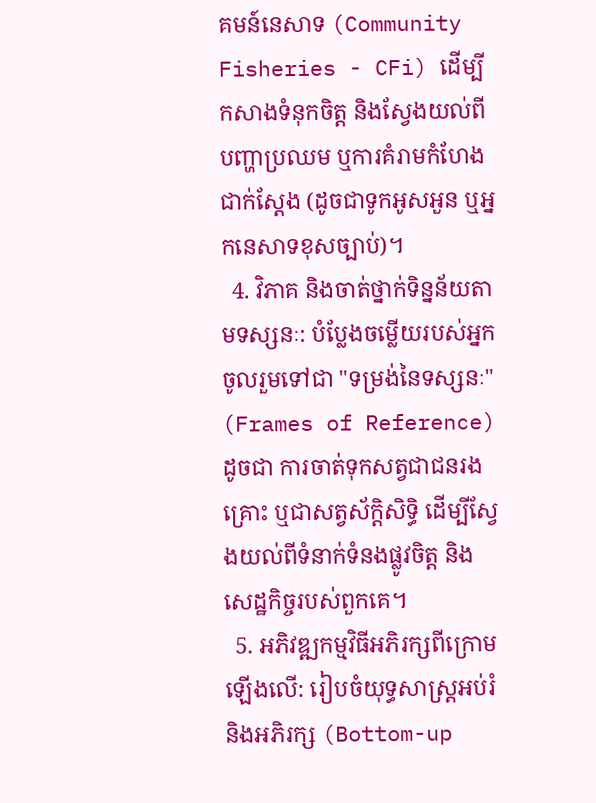គមន៍នេសាទ (Community Fisheries - CFi) ដើម្បីកសាងទំនុកចិត្ត និងស្វែងយល់ពីបញ្ហាប្រឈម ឬការគំរាមកំហែងជាក់ស្តែង (ដូចជាទូកអូសអួន ឬអ្នកនេសាទខុសច្បាប់)។
  4. វិភាគ និងចាត់ថ្នាក់ទិន្នន័យតាមទស្សនៈ: បំប្លែងចម្លើយរបស់អ្នកចូលរួមទៅជា "ទម្រង់នៃទស្សនៈ" (Frames of Reference) ដូចជា ការចាត់ទុកសត្វជាជនរងគ្រោះ ឬជាសត្វស័ក្តិសិទ្ធិ ដើម្បីស្វែងយល់ពីទំនាក់ទំនងផ្លូវចិត្ត និងសេដ្ឋកិច្ចរបស់ពួកគេ។
  5. អភិវឌ្ឍកម្មវិធីអភិរក្សពីក្រោមឡើងលើ: រៀបចំយុទ្ធសាស្ត្រអប់រំ និងអភិរក្ស (Bottom-up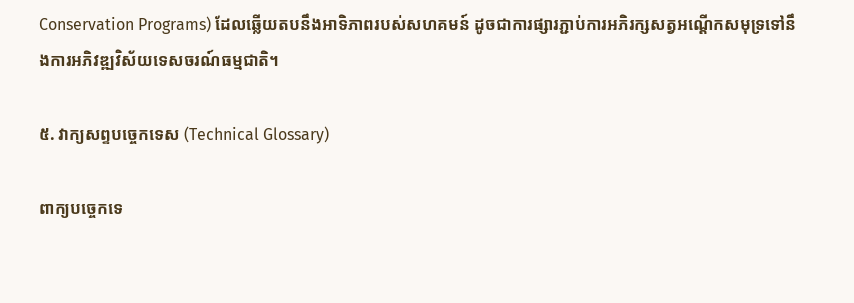Conservation Programs) ដែលឆ្លើយតបនឹងអាទិភាពរបស់សហគមន៍ ដូចជាការផ្សារភ្ជាប់ការអភិរក្សសត្វអណ្តើកសមុទ្រទៅនឹងការអភិវឌ្ឍវិស័យទេសចរណ៍ធម្មជាតិ។

៥. វាក្យសព្ទបច្ចេកទេស (Technical Glossary)

ពាក្យបច្ចេកទេ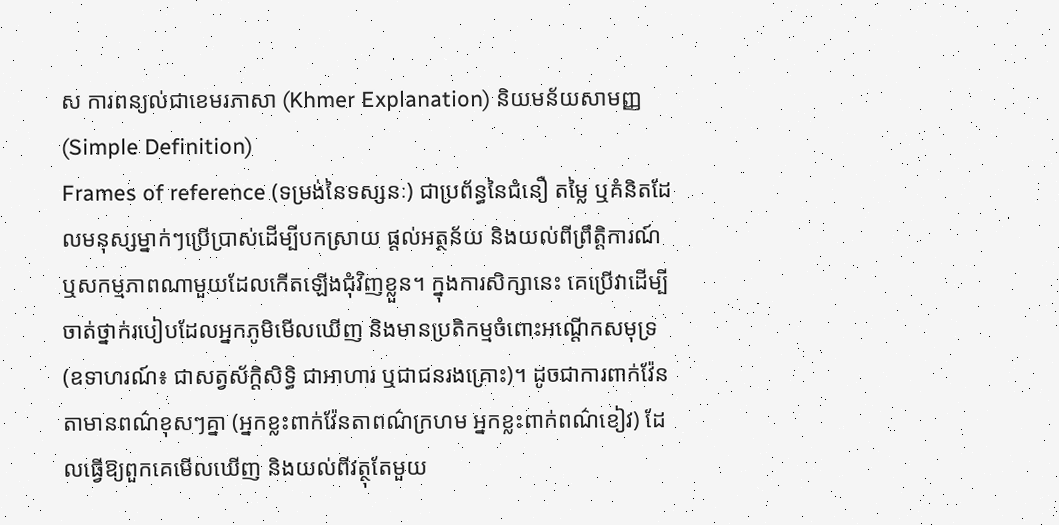ស ការពន្យល់ជាខេមរភាសា (Khmer Explanation) និយមន័យសាមញ្ញ (Simple Definition)
Frames of reference (ទម្រង់នៃទស្សនៈ) ជាប្រព័ន្ធនៃជំនឿ តម្លៃ ឬគំនិតដែលមនុស្សម្នាក់ៗប្រើប្រាស់ដើម្បីបកស្រាយ ផ្តល់អត្ថន័យ និងយល់ពីព្រឹត្តិការណ៍ ឬសកម្មភាពណាមួយដែលកើតឡើងជុំវិញខ្លួន។ ក្នុងការសិក្សានេះ គេប្រើវាដើម្បីចាត់ថ្នាក់របៀបដែលអ្នកភូមិមើលឃើញ និងមានប្រតិកម្មចំពោះអណ្តើកសមុទ្រ (ឧទាហរណ៍៖ ជាសត្វស័ក្តិសិទ្ធិ ជាអាហារ ឬជាជនរងគ្រោះ)។ ដូចជាការពាក់វ៉ែនតាមានពណ៌ខុសៗគ្នា (អ្នកខ្លះពាក់វ៉ែនតាពណ៌ក្រហម អ្នកខ្លះពាក់ពណ៌ខៀវ) ដែលធ្វើឱ្យពួកគេមើលឃើញ និងយល់ពីវត្ថុតែមួយ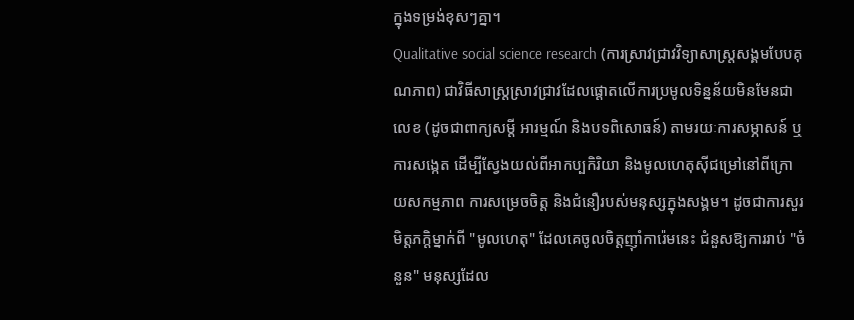ក្នុងទម្រង់ខុសៗគ្នា។
Qualitative social science research (ការស្រាវជ្រាវវិទ្យាសាស្ត្រសង្គមបែបគុណភាព) ជាវិធីសាស្ត្រស្រាវជ្រាវដែលផ្តោតលើការប្រមូលទិន្នន័យមិនមែនជាលេខ (ដូចជាពាក្យសម្តី អារម្មណ៍ និងបទពិសោធន៍) តាមរយៈការសម្ភាសន៍ ឬការសង្កេត ដើម្បីស្វែងយល់ពីអាកប្បកិរិយា និងមូលហេតុស៊ីជម្រៅនៅពីក្រោយសកម្មភាព ការសម្រេចចិត្ត និងជំនឿរបស់មនុស្សក្នុងសង្គម។ ដូចជាការសួរមិត្តភក្តិម្នាក់ពី "មូលហេតុ" ដែលគេចូលចិត្តញ៉ាំការ៉េមនេះ ជំនួសឱ្យការរាប់ "ចំនួន" មនុស្សដែល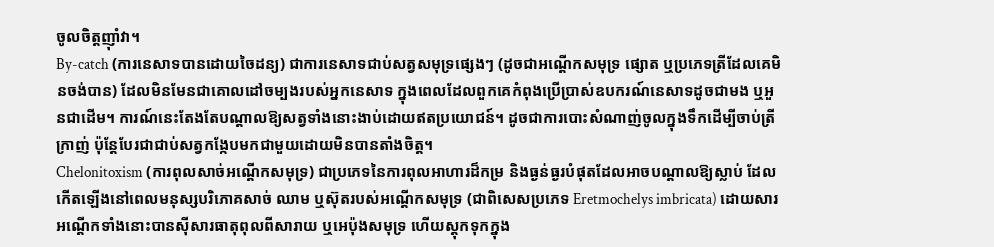ចូលចិត្តញ៉ាំវា។
By-catch (ការនេសាទបានដោយចៃដន្យ) ជាការនេសាទជាប់សត្វសមុទ្រផ្សេងៗ (ដូចជាអណ្តើកសមុទ្រ ផ្សោត ឬប្រភេទត្រីដែលគេមិនចង់បាន) ដែលមិនមែនជាគោលដៅចម្បងរបស់អ្នកនេសាទ ក្នុងពេលដែលពួកគេកំពុងប្រើប្រាស់ឧបករណ៍នេសាទដូចជាមង ឬអួនជាដើម។ ការណ៍នេះតែងតែបណ្តាលឱ្យសត្វទាំងនោះងាប់ដោយឥតប្រយោជន៍។ ដូចជាការបោះសំណាញ់ចូលក្នុងទឹកដើម្បីចាប់ត្រីក្រាញ់ ប៉ុន្តែបែរជាជាប់សត្វកង្កែបមកជាមួយដោយមិនបានតាំងចិត្ត។
Chelonitoxism (ការពុលសាច់អណ្តើកសមុទ្រ) ជាប្រភេទនៃការពុលអាហារដ៏កម្រ និងធ្ងន់ធ្ងរបំផុតដែលអាចបណ្តាលឱ្យស្លាប់ ដែលកើតឡើងនៅពេលមនុស្សបរិភោគសាច់ ឈាម ឬស៊ុតរបស់អណ្តើកសមុទ្រ (ជាពិសេសប្រភេទ Eretmochelys imbricata) ដោយសារអណ្តើកទាំងនោះបានស៊ីសារធាតុពុលពីសារាយ ឬអេប៉ុងសមុទ្រ ហើយស្តុកទុកក្នុង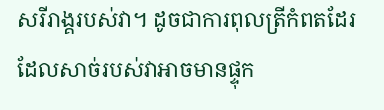សរីរាង្គរបស់វា។ ដូចជាការពុលត្រីកំពតដែរ ដែលសាច់របស់វាអាចមានផ្ទុក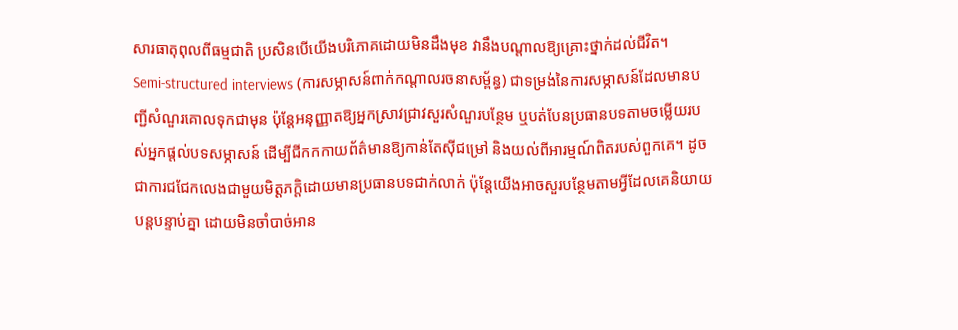សារធាតុពុលពីធម្មជាតិ ប្រសិនបើយើងបរិភោគដោយមិនដឹងមុខ វានឹងបណ្តាលឱ្យគ្រោះថ្នាក់ដល់ជីវិត។
Semi-structured interviews (ការសម្ភាសន៍ពាក់កណ្តាលរចនាសម្ព័ន្ធ) ជាទម្រង់នៃការសម្ភាសន៍ដែលមានបញ្ជីសំណួរគោលទុកជាមុន ប៉ុន្តែអនុញ្ញាតឱ្យអ្នកស្រាវជ្រាវសួរសំណួរបន្ថែម ឬបត់បែនប្រធានបទតាមចម្លើយរបស់អ្នកផ្តល់បទសម្ភាសន៍ ដើម្បីជីកកកាយព័ត៌មានឱ្យកាន់តែស៊ីជម្រៅ និងយល់ពីអារម្មណ៍ពិតរបស់ពួកគេ។ ដូចជាការជជែកលេងជាមួយមិត្តភក្តិដោយមានប្រធានបទជាក់លាក់ ប៉ុន្តែយើងអាចសួរបន្ថែមតាមអ្វីដែលគេនិយាយបន្តបន្ទាប់គ្នា ដោយមិនចាំបាច់អាន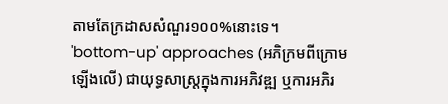តាមតែក្រដាសសំណួរ១០០%នោះទេ។
'bottom-up' approaches (អភិក្រមពីក្រោមឡើងលើ) ជាយុទ្ធសាស្ត្រក្នុងការអភិវឌ្ឍ ឬការអភិរ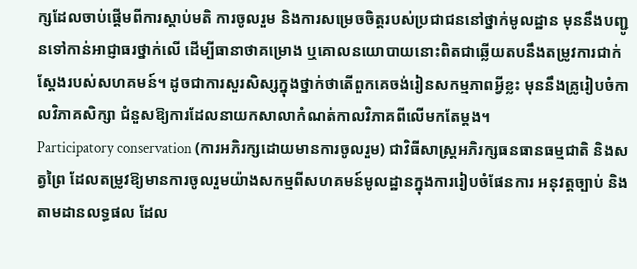ក្សដែលចាប់ផ្តើមពីការស្ដាប់មតិ ការចូលរួម និងការសម្រេចចិត្តរបស់ប្រជាជននៅថ្នាក់មូលដ្ឋាន មុននឹងបញ្ជូនទៅកាន់អាជ្ញាធរថ្នាក់លើ ដើម្បីធានាថាគម្រោង ឬគោលនយោបាយនោះពិតជាឆ្លើយតបនឹងតម្រូវការជាក់ស្តែងរបស់សហគមន៍។ ដូចជាការសួរសិស្សក្នុងថ្នាក់ថាតើពួកគេចង់រៀនសកម្មភាពអ្វីខ្លះ មុននឹងគ្រូរៀបចំកាលវិភាគសិក្សា ជំនួសឱ្យការដែលនាយកសាលាកំណត់កាលវិភាគពីលើមកតែម្តង។
Participatory conservation (ការអភិរក្សដោយមានការចូលរួម) ជាវិធីសាស្ត្រអភិរក្សធនធានធម្មជាតិ និងសត្វព្រៃ ដែលតម្រូវឱ្យមានការចូលរួមយ៉ាងសកម្មពីសហគមន៍មូលដ្ឋានក្នុងការរៀបចំផែនការ អនុវត្តច្បាប់ និងតាមដានលទ្ធផល ដែល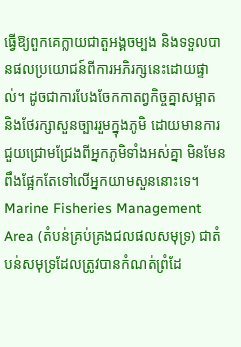ធ្វើឱ្យពួកគេក្លាយជាតួអង្គចម្បង និងទទួលបានផលប្រយោជន៍ពីការអភិរក្សនេះដោយផ្ទាល់។ ដូចជាការបែងចែកកាតព្វកិច្ចគ្នាសម្អាត និងថែរក្សាសួនច្បាររួមក្នុងភូមិ ដោយមានការជួយជ្រោមជ្រែងពីអ្នកភូមិទាំងអស់គ្នា មិនមែនពឹងផ្អែកតែទៅលើអ្នកយាមសួននោះទេ។
Marine Fisheries Management Area (តំបន់គ្រប់គ្រងជលផលសមុទ្រ) ជាតំបន់សមុទ្រដែលត្រូវបានកំណត់ព្រំដែ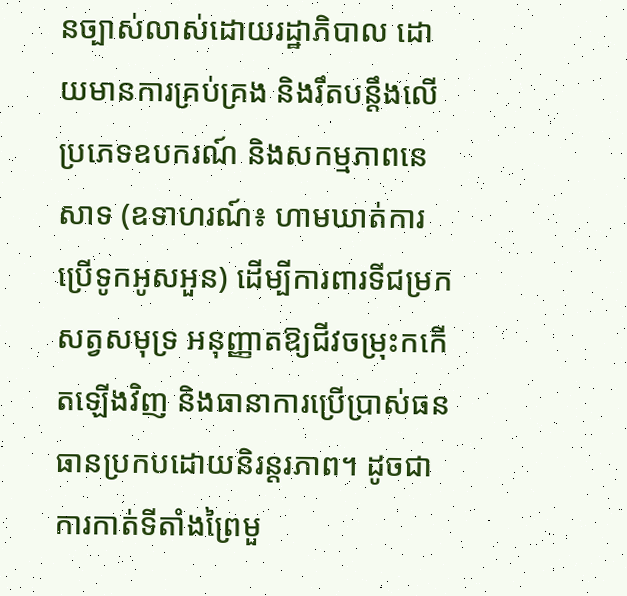នច្បាស់លាស់ដោយរដ្ឋាភិបាល ដោយមានការគ្រប់គ្រង និងរឹតបន្តឹងលើប្រភេទឧបករណ៍ និងសកម្មភាពនេសាទ (ឧទាហរណ៍៖ ហាមឃាត់ការប្រើទូកអូសអួន) ដើម្បីការពារទីជម្រកសត្វសមុទ្រ អនុញ្ញាតឱ្យជីវចម្រុះកកើតឡើងវិញ និងធានាការប្រើប្រាស់ធនធានប្រកបដោយនិរន្តរភាព។ ដូចជាការកាត់ទីតាំងព្រៃមួ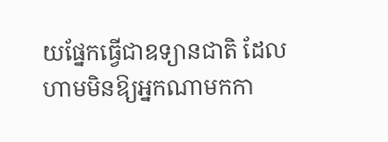យផ្នែកធ្វើជាឧទ្យានជាតិ ដែលហាមមិនឱ្យអ្នកណាមកកា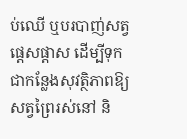ប់ឈើ ឬបរបាញ់សត្វផ្តេសផ្តាស ដើម្បីទុកជាកន្លែងសុវត្ថិភាពឱ្យសត្វព្រៃរស់នៅ និ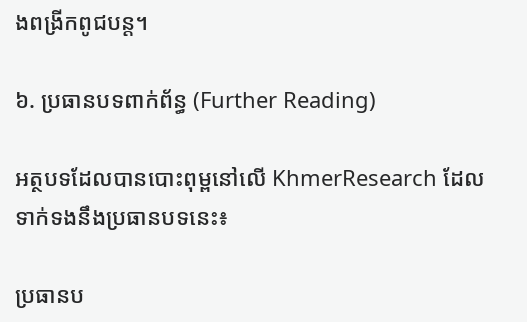ងពង្រីកពូជបន្ត។

៦. ប្រធានបទពាក់ព័ន្ធ (Further Reading)

អត្ថបទដែលបានបោះពុម្ពនៅលើ KhmerResearch ដែលទាក់ទងនឹងប្រធានបទនេះ៖

ប្រធានប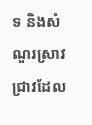ទ និងសំណួរស្រាវជ្រាវដែល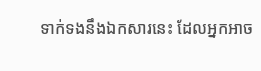ទាក់ទងនឹងឯកសារនេះ ដែលអ្នកអាច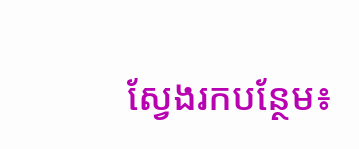ស្វែងរកបន្ថែម៖